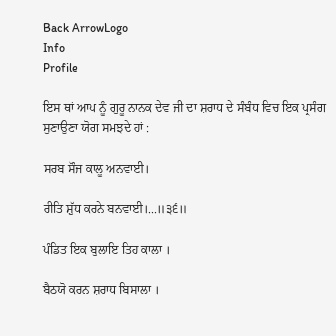Back ArrowLogo
Info
Profile

ਇਸ ਥਾਂ ਆਪ ਨੂੰ ਗੁਰੂ ਨਾਨਕ ਦੇਵ ਜੀ ਦਾ ਸ਼ਰਾਧ ਦੇ ਸੰਬੰਧ ਵਿਚ ਇਕ ਪ੍ਰਸੰਗ ਸੁਣਾਉਣਾ ਯੋਗ ਸਮਝਦੇ ਹਾਂ :

ਸਰਬ ਸੌਜ ਕਾਲੂ ਅਨਵਾਈ।

ਰੀਤਿ ਸ਼ੁੱਧ ਕਰਨੇ ਬਨਵਾਈ।...॥੩੬॥

ਪੰਡਿਤ ਇਕ ਬੁਲਾਇ ਤਿਹ ਕਾਲਾ ।

ਬੈਠਯੋ ਕਰਨ ਸ਼ਰਾਧ ਬਿਸਾਲਾ ।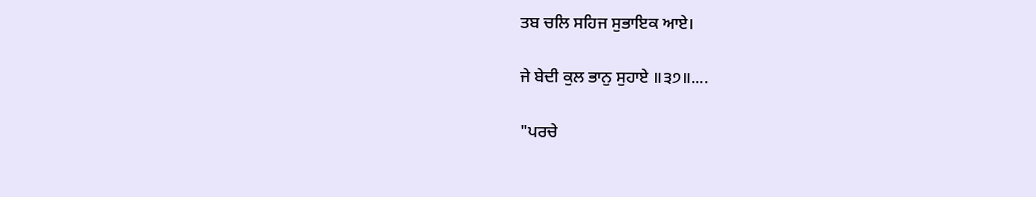ਤਬ ਚਲਿ ਸਹਿਜ ਸੁਭਾਇਕ ਆਏ।

ਜੇ ਬੇਦੀ ਕੁਲ ਭਾਨੁ ਸੁਹਾਏ ॥੩੭॥....

"ਪਰਚੇ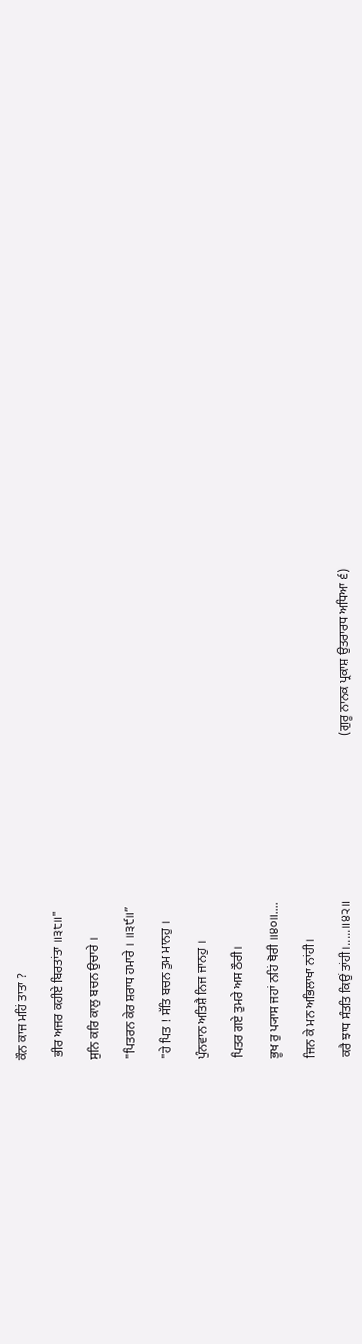ਕੌਨ ਕਾਜ ਮਹਿਂ ਤਾਤਾ ?

 ਭੀਰ ਅਜਰ ਕਹੀਏ ਬਿਰਤਾਂਤਾ ॥੩੮॥"

ਸੁਨਿ ਕਰਿ ਕਾਲੁ ਬਚਨ ਉਚਾਰੇ ।

"ਪਿਤਰਨ ਕੇਰ ਸ਼ਰਾਧ ਹਮਾਰੇ । ॥੩੯॥”

"ਹੇ ਪਿਤ ! ਸੱਤਿ ਬਚਨ ਤੁਮ ਮਾਨਹੁ ।

ਪੁੰਨਵਾਨ ਅਤਿਸ਼ੈ ਨਿਜ ਜਾਨਹੁ ।

ਪਿਤਰ ਗਏ ਤੁਮਰੇ ਅਸ ਠੌਰੀ।

ਭੂਖ ਰੁ ਪ੍ਯਾਸ ਜਹਾਂ ਨਹਿਂ ਥੋਰੀ ॥੪੦॥....

ਜਿਨ ਕੇ ਮਨ ਅਭਿਲਾਖਾ ਨਾਂਹੀ।

ਕਰੈ ਝਾਧ ਸੰਤਤਿ ਕਿਉਂ ਤਾਂਹੀ।.....॥੪੨॥                                                     (ਗੁਰੂ ਨਾਨਕ ਪ੍ਰਕਾਸ਼ ਉਤਰਾਰਧ ਅਧਿਆ ੬)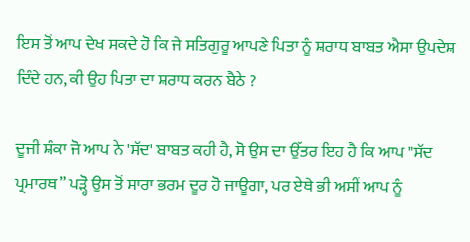ਇਸ ਤੋਂ ਆਪ ਦੇਖ ਸਕਦੇ ਹੋ ਕਿ ਜੇ ਸਤਿਗੁਰੂ ਆਪਣੇ ਪਿਤਾ ਨੂੰ ਸ਼ਰਾਧ ਬਾਬਤ ਐਸਾ ਉਪਦੇਸ਼ ਦਿੰਦੇ ਹਨ, ਕੀ ਉਹ ਪਿਤਾ ਦਾ ਸ਼ਰਾਧ ਕਰਨ ਬੈਠੇ ?

ਦੂਜੀ ਸ਼ੰਕਾ ਜੋ ਆਪ ਨੇ 'ਸੱਦ' ਬਾਬਤ ਕਹੀ ਹੈ, ਸੋ ਉਸ ਦਾ ਉੱਤਰ ਇਹ ਹੈ ਕਿ ਆਪ "ਸੱਦ ਪ੍ਰਮਾਰਥ” ਪੜ੍ਹੋ ਉਸ ਤੋਂ ਸਾਰਾ ਭਰਮ ਦੂਰ ਹੋ ਜਾਊਗਾ, ਪਰ ਏਥੇ ਭੀ ਅਸੀਂ ਆਪ ਨੂੰ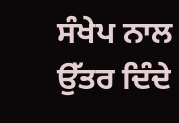ਸੰਖੇਪ ਨਾਲ ਉੱਤਰ ਦਿੰਦੇ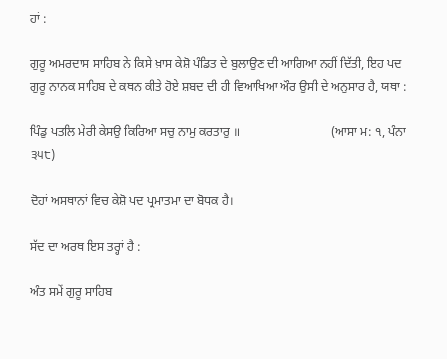ਹਾਂ :

ਗੁਰੂ ਅਮਰਦਾਸ ਸਾਹਿਬ ਨੇ ਕਿਸੇ ਖ਼ਾਸ ਕੇਸ਼ੋ ਪੰਡਿਤ ਦੇ ਬੁਲਾਉਣ ਦੀ ਆਗਿਆ ਨਹੀਂ ਦਿੱਤੀ, ਇਹ ਪਦ ਗੁਰੂ ਨਾਨਕ ਸਾਹਿਬ ਦੇ ਕਥਨ ਕੀਤੇ ਹੋਏ ਸ਼ਬਦ ਦੀ ਹੀ ਵਿਆਖਿਆ ਔਰ ਉਸੀ ਦੇ ਅਨੁਸਾਰ ਹੈ, ਯਥਾ :

ਪਿੰਡੁ ਪਤਲਿ ਮੇਰੀ ਕੇਸਉ ਕਿਰਿਆ ਸਚੁ ਨਾਮੁ ਕਰਤਾਰੁ ॥                             (ਆਸਾ ਮ: ੧, ਪੰਨਾ ੩੫੮)

ਦੋਹਾਂ ਅਸਥਾਨਾਂ ਵਿਚ ਕੇਸ਼ੋ ਪਦ ਪ੍ਰਮਾਤਮਾ ਦਾ ਬੋਧਕ ਹੈ।

ਸੱਦ ਦਾ ਅਰਥ ਇਸ ਤਰ੍ਹਾਂ ਹੈ :

ਅੰਤ ਸਮੇਂ ਗੁਰੂ ਸਾਹਿਬ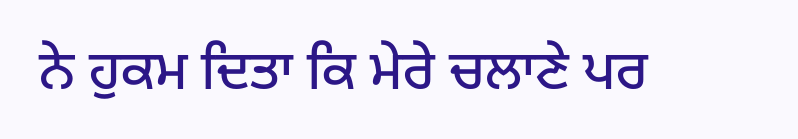ਨੇ ਹੁਕਮ ਦਿਤਾ ਕਿ ਮੇਰੇ ਚਲਾਣੇ ਪਰ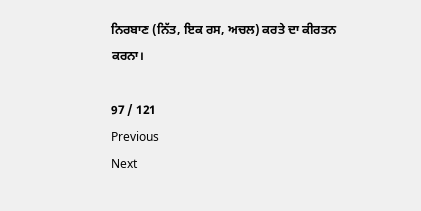ਨਿਰਬਾਣ (ਨਿੱਤ, ਇਕ ਰਸ, ਅਚਲ) ਕਰਤੇ ਦਾ ਕੀਰਤਨ ਕਰਨਾ।

97 / 121
Previous
Next